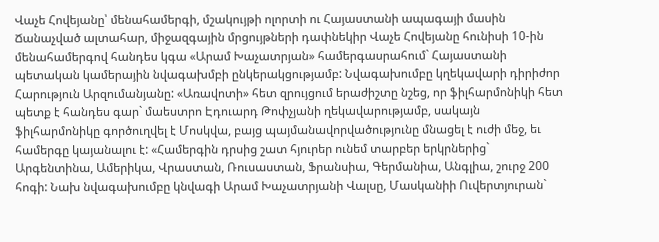Վաչե Հովեյանը՝ մենահամերգի, մշակույթի ոլորտի ու Հայաստանի ապագայի մասին
Ճանաչված ալտահար, միջազգային մրցույթների դափնեկիր Վաչե Հովեյանը հունիսի 10-ին մենահամերգով հանդես կգա «Արամ Խաչատրյան» համերգասրահում` Հայաստանի պետական կամերային նվագախմբի ընկերակցությամբ: Նվագախումբը կղեկավարի դիրիժոր Հարություն Արզումանյանը: «Առավոտի» հետ զրույցում երաժիշտը նշեց, որ ֆիլհարմոնիկի հետ պետք է հանդես գար` մաեստրո Էդուարդ Թոփչյանի ղեկավարությամբ, սակայն ֆիլհարմոնիկը գործուղվել է Մոսկվա, բայց պայմանավորվածությունը մնացել է ուժի մեջ, եւ համերգը կայանալու է: «Համերգին դրսից շատ հյուրեր ունեմ տարբեր երկրներից` Արգենտինա, Ամերիկա, Վրաստան, Ռուսաստան, Ֆրանսիա, Գերմանիա, Անգլիա, շուրջ 200 հոգի: Նախ նվագախումբը կնվագի Արամ Խաչատրյանի Վալսը, Մասկանիի Ուվերտյուրան`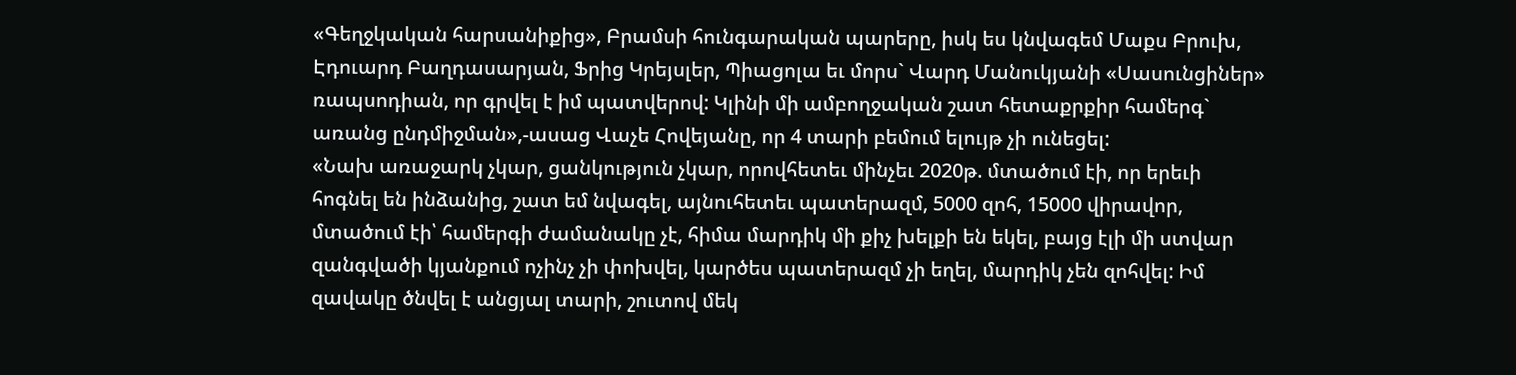«Գեղջկական հարսանիքից», Բրամսի հունգարական պարերը, իսկ ես կնվագեմ Մաքս Բրուխ, Էդուարդ Բաղդասարյան, Ֆրից Կրեյսլեր, Պիացոլա եւ մորս` Վարդ Մանուկյանի «Սասունցիներ» ռապսոդիան, որ գրվել է իմ պատվերով: Կլինի մի ամբողջական շատ հետաքրքիր համերգ` առանց ընդմիջման»,-ասաց Վաչե Հովեյանը, որ 4 տարի բեմում ելույթ չի ունեցել:
«Նախ առաջարկ չկար, ցանկություն չկար, որովհետեւ մինչեւ 2020թ. մտածում էի, որ երեւի հոգնել են ինձանից, շատ եմ նվագել, այնուհետեւ պատերազմ, 5000 զոհ, 15000 վիրավոր, մտածում էի՝ համերգի ժամանակը չէ, հիմա մարդիկ մի քիչ խելքի են եկել, բայց էլի մի ստվար զանգվածի կյանքում ոչինչ չի փոխվել, կարծես պատերազմ չի եղել, մարդիկ չեն զոհվել: Իմ զավակը ծնվել է անցյալ տարի, շուտով մեկ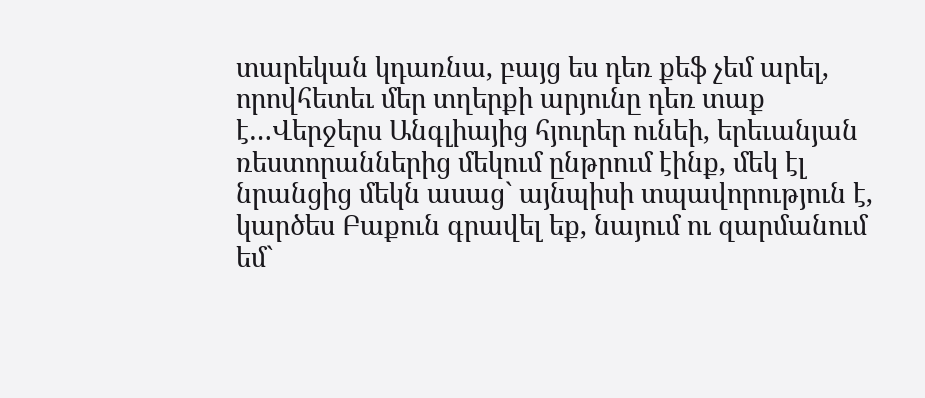տարեկան կդառնա, բայց ես դեռ քեֆ չեմ արել, որովհետեւ մեր տղերքի արյունը դեռ տաք է…Վերջերս Անգլիայից հյուրեր ունեի, երեւանյան ռեստորաններից մեկում ընթրում էինք, մեկ էլ նրանցից մեկն ասաց` այնպիսի տպավորություն է, կարծես Բաքուն գրավել եք, նայում ու զարմանում եմ`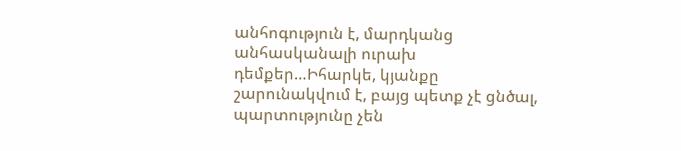անհոգություն է, մարդկանց անհասկանալի ուրախ դեմքեր…Իհարկե, կյանքը շարունակվում է, բայց պետք չէ ցնծալ, պարտությունը չեն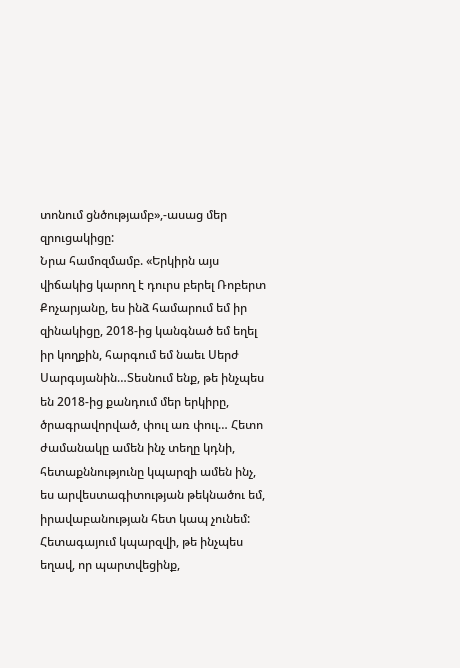տոնում ցնծությամբ»,-ասաց մեր զրուցակիցը:
Նրա համոզմամբ. «Երկիրն այս վիճակից կարող է դուրս բերել Ռոբերտ Քոչարյանը, ես ինձ համարում եմ իր զինակիցը, 2018-ից կանգնած եմ եղել իր կողքին, հարգում եմ նաեւ Սերժ Սարգսյանին…Տեսնում ենք, թե ինչպես են 2018-ից քանդում մեր երկիրը, ծրագրավորված, փուլ առ փուլ… Հետո ժամանակը ամեն ինչ տեղը կդնի, հետաքննությունը կպարզի ամեն ինչ, ես արվեստագիտության թեկնածու եմ, իրավաբանության հետ կապ չունեմ: Հետագայում կպարզվի, թե ինչպես եղավ, որ պարտվեցինք,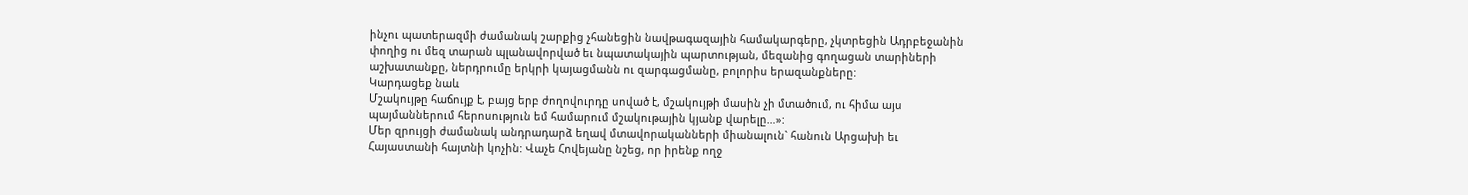ինչու պատերազմի ժամանակ շարքից չհանեցին նավթագազային համակարգերը, չկտրեցին Ադրբեջանին փողից ու մեզ տարան պլանավորված եւ նպատակային պարտության, մեզանից գողացան տարիների աշխատանքը, ներդրումը երկրի կայացմանն ու զարգացմանը, բոլորիս երազանքները:
Կարդացեք նաև
Մշակույթը հաճույք է, բայց երբ ժողովուրդը սոված է, մշակույթի մասին չի մտածում, ու հիմա այս պայմաններում հերոսություն եմ համարում մշակութային կյանք վարելը…»:
Մեր զրույցի ժամանակ անդրադարձ եղավ մտավորականների միանալուն` հանուն Արցախի եւ Հայաստանի հայտնի կոչին: Վաչե Հովեյանը նշեց, որ իրենք ողջ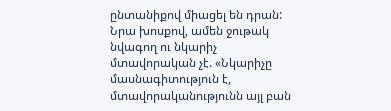ընտանիքով միացել են դրան: Նրա խոսքով, ամեն ջութակ նվագող ու նկարիչ մտավորական չէ. «Նկարիչը մասնագիտություն է, մտավորականությունն այլ բան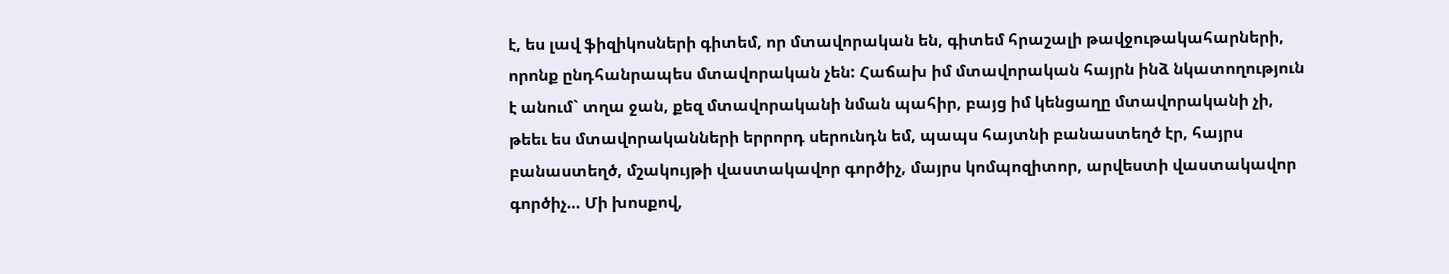է, ես լավ ֆիզիկոսների գիտեմ, որ մտավորական են, գիտեմ հրաշալի թավջութակահարների, որոնք ընդհանրապես մտավորական չեն: Հաճախ իմ մտավորական հայրն ինձ նկատողություն է անում` տղա ջան, քեզ մտավորականի նման պահիր, բայց իմ կենցաղը մտավորականի չի, թեեւ ես մտավորականների երրորդ սերունդն եմ, պապս հայտնի բանաստեղծ էր, հայրս բանաստեղծ, մշակույթի վաստակավոր գործիչ, մայրս կոմպոզիտոր, արվեստի վաստակավոր գործիչ… Մի խոսքով,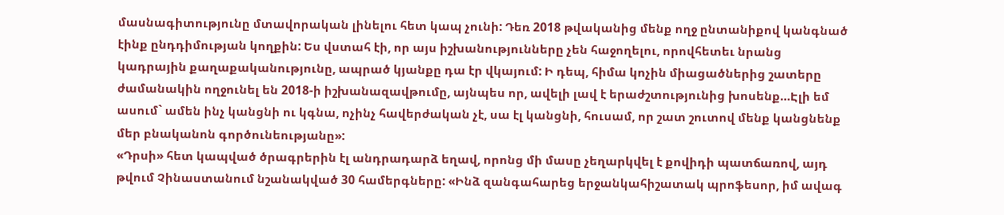մասնագիտությունը մտավորական լինելու հետ կապ չունի: Դեռ 2018 թվականից մենք ողջ ընտանիքով կանգնած էինք ընդդիմության կողքին: Ես վստահ էի, որ այս իշխանությունները չեն հաջողելու, որովհետեւ նրանց կադրային քաղաքականությունը, ապրած կյանքը դա էր վկայում: Ի դեպ, հիմա կոչին միացածներից շատերը ժամանակին ողջունել են 2018-ի իշխանազավթումը, այնպես որ, ավելի լավ է երաժշտությունից խոսենք…Էլի եմ ասում` ամեն ինչ կանցնի ու կգնա, ոչինչ հավերժական չէ, սա էլ կանցնի, հուսամ, որ շատ շուտով մենք կանցնենք մեր բնականոն գործունեությանը»:
«Դրսի» հետ կապված ծրագրերին էլ անդրադարձ եղավ, որոնց մի մասը չեղարկվել է քովիդի պատճառով, այդ թվում Չինաստանում նշանակված 30 համերգները: «Ինձ զանգահարեց երջանկահիշատակ պրոֆեսոր, իմ ավագ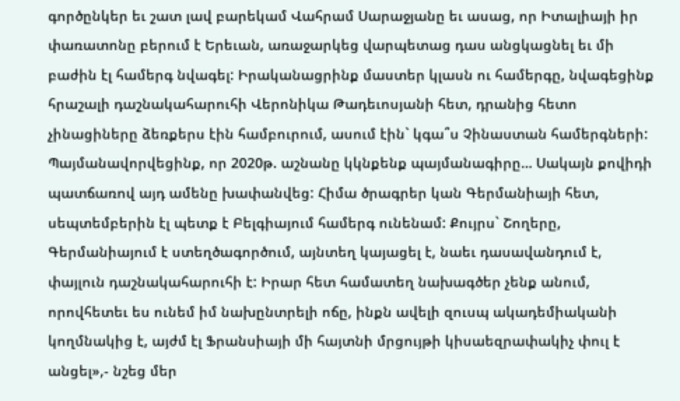գործընկեր եւ շատ լավ բարեկամ Վահրամ Սարաջյանը եւ ասաց, որ Իտալիայի իր փառատոնը բերում է Երեւան, առաջարկեց վարպետաց դաս անցկացնել եւ մի բաժին էլ համերգ նվագել: Իրականացրինք մաստեր կլասն ու համերգը, նվագեցինք հրաշալի դաշնակահարուհի Վերոնիկա Թադեւոսյանի հետ, դրանից հետո չինացիները ձեռքերս էին համբուրում, ասում էին` կգա՞ս Չինաստան համերգների: Պայմանավորվեցինք, որ 2020թ. աշնանը կկնքենք պայմանագիրը… Սակայն քովիդի պատճառով այդ ամենը խափանվեց: Հիմա ծրագրեր կան Գերմանիայի հետ, սեպտեմբերին էլ պետք է Բելգիայում համերգ ունենամ: Քույրս` Շողերը, Գերմանիայում է ստեղծագործում, այնտեղ կայացել է, նաեւ դասավանդում է, փայլուն դաշնակահարուհի է: Իրար հետ համատեղ նախագծեր չենք անում, որովհետեւ ես ունեմ իմ նախընտրելի ոճը, ինքն ավելի զուսպ ակադեմիականի կողմնակից է, այժմ էլ Ֆրանսիայի մի հայտնի մրցույթի կիսաեզրափակիչ փուլ է անցել»,- նշեց մեր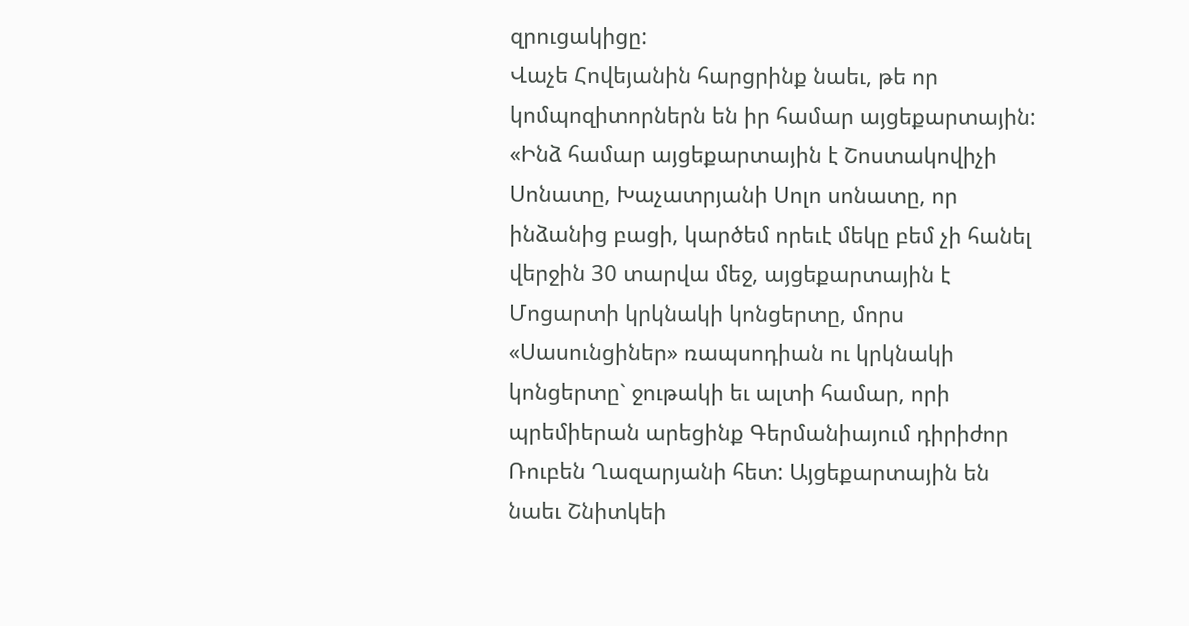զրուցակիցը:
Վաչե Հովեյանին հարցրինք նաեւ, թե որ կոմպոզիտորներն են իր համար այցեքարտային: «Ինձ համար այցեքարտային է Շոստակովիչի Սոնատը, Խաչատրյանի Սոլո սոնատը, որ ինձանից բացի, կարծեմ որեւէ մեկը բեմ չի հանել վերջին 30 տարվա մեջ, այցեքարտային է Մոցարտի կրկնակի կոնցերտը, մորս «Սասունցիներ» ռապսոդիան ու կրկնակի կոնցերտը` ջութակի եւ ալտի համար, որի պրեմիերան արեցինք Գերմանիայում դիրիժոր Ռուբեն Ղազարյանի հետ: Այցեքարտային են նաեւ Շնիտկեի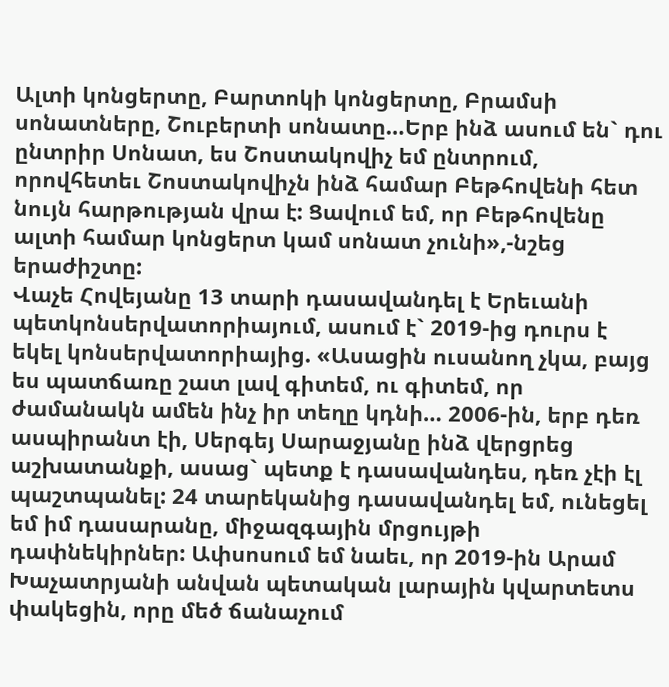Ալտի կոնցերտը, Բարտոկի կոնցերտը, Բրամսի սոնատները, Շուբերտի սոնատը…Երբ ինձ ասում են` դու ընտրիր Սոնատ, ես Շոստակովիչ եմ ընտրում, որովհետեւ Շոստակովիչն ինձ համար Բեթհովենի հետ նույն հարթության վրա է: Ցավում եմ, որ Բեթհովենը ալտի համար կոնցերտ կամ սոնատ չունի»,-նշեց երաժիշտը:
Վաչե Հովեյանը 13 տարի դասավանդել է Երեւանի պետկոնսերվատորիայում, ասում է` 2019-ից դուրս է եկել կոնսերվատորիայից. «Ասացին ուսանող չկա, բայց ես պատճառը շատ լավ գիտեմ, ու գիտեմ, որ ժամանակն ամեն ինչ իր տեղը կդնի… 2006-ին, երբ դեռ ասպիրանտ էի, Սերգեյ Սարաջյանը ինձ վերցրեց աշխատանքի, ասաց` պետք է դասավանդես, դեռ չէի էլ պաշտպանել: 24 տարեկանից դասավանդել եմ, ունեցել եմ իմ դասարանը, միջազգային մրցույթի դափնեկիրներ: Ափսոսում եմ նաեւ, որ 2019-ին Արամ Խաչատրյանի անվան պետական լարային կվարտետս փակեցին, որը մեծ ճանաչում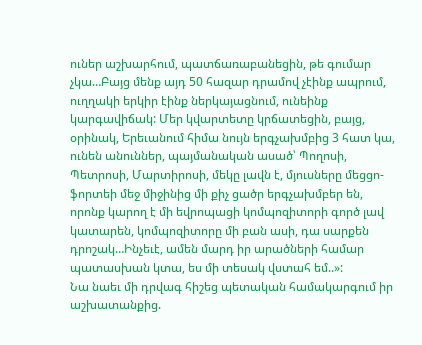ուներ աշխարհում, պատճառաբանեցին, թե գումար չկա…Բայց մենք այդ 50 հազար դրամով չէինք ապրում, ուղղակի երկիր էինք ներկայացնում, ունեինք կարգավիճակ: Մեր կվարտետը կրճատեցին, բայց, օրինակ, Երեւանում հիմա նույն երգչախմբից 3 հատ կա, ունեն անուններ, պայմանական ասած՝ Պողոսի, Պետրոսի, Մարտիրոսի, մեկը լավն է, մյուսները մեցցո-ֆորտեի մեջ միջինից մի քիչ ցածր երգչախմբեր են, որոնք կարող է մի եվրոպացի կոմպոզիտորի գործ լավ կատարեն, կոմպոզիտորը մի բան ասի, դա սարքեն դրոշակ…Ինչեւէ, ամեն մարդ իր արածների համար պատասխան կտա, ես մի տեսակ վստահ եմ..»:
Նա նաեւ մի դրվագ հիշեց պետական համակարգում իր աշխատանքից.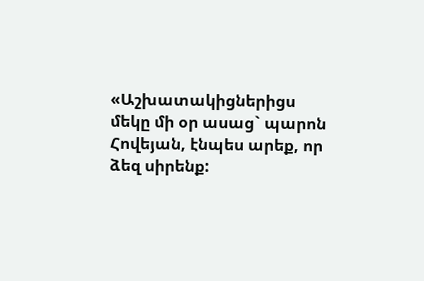«Աշխատակիցներիցս մեկը մի օր ասաց` պարոն Հովեյան, էնպես արեք, որ ձեզ սիրենք: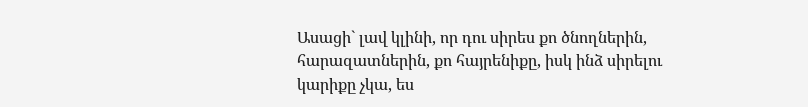Ասացի` լավ կլինի, որ դու սիրես քո ծնողներին, հարազատներին, քո հայրենիքը, իսկ ինձ սիրելու կարիքը չկա, ես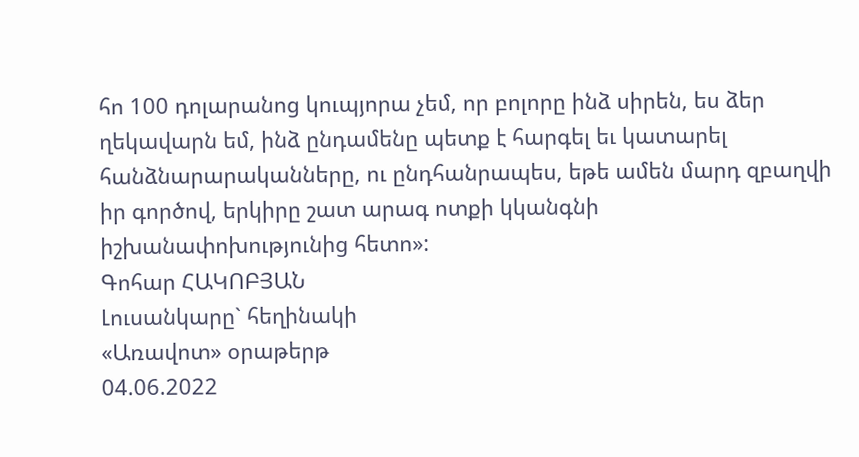հո 100 դոլարանոց կուպյորա չեմ, որ բոլորը ինձ սիրեն, ես ձեր ղեկավարն եմ, ինձ ընդամենը պետք է հարգել եւ կատարել հանձնարարականները, ու ընդհանրապես, եթե ամեն մարդ զբաղվի իր գործով, երկիրը շատ արագ ոտքի կկանգնի իշխանափոխությունից հետո»:
Գոհար ՀԱԿՈԲՅԱՆ
Լուսանկարը` հեղինակի
«Առավոտ» օրաթերթ
04.06.2022